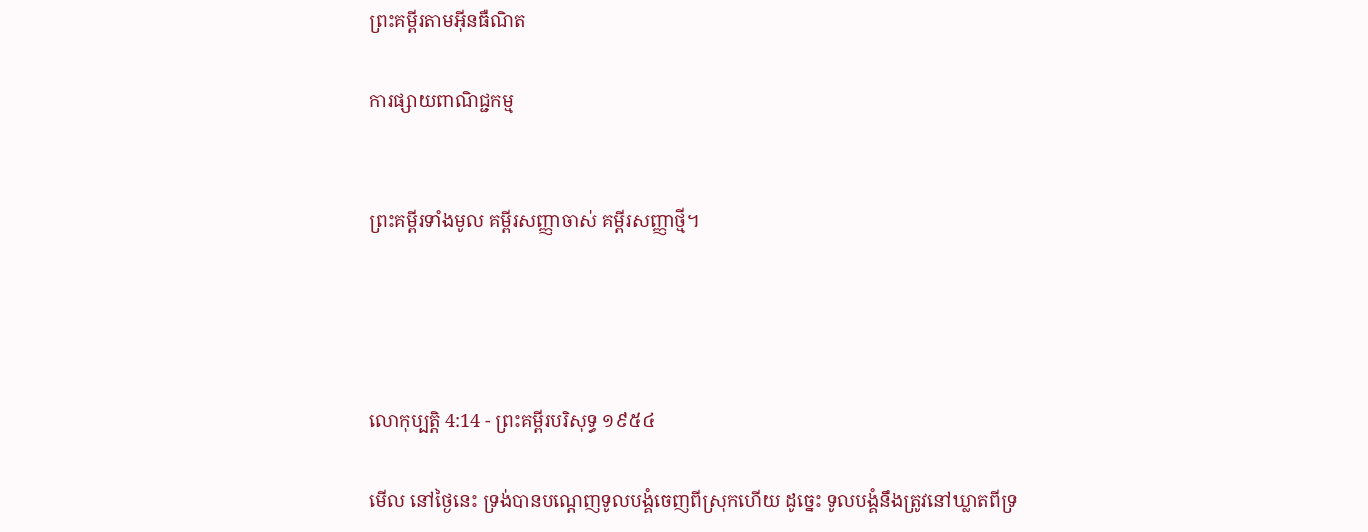ព្រះគម្ពីរតាមអ៊ីនធឺណិត

ការផ្សាយពាណិជ្ជកម្ម


ព្រះគម្ពីរទាំងមូល គម្ពីរសញ្ញាចាស់ គម្ពីរសញ្ញាថ្មី។




លោកុ‌ប្បត្តិ 4:14 - ព្រះគម្ពីរបរិសុទ្ធ ១៩៥៤

មើល នៅថ្ងៃនេះ ទ្រង់បានបណ្តេញទូលបង្គំចេញពីស្រុកហើយ ដូច្នេះ ទូលបង្គំនឹងត្រូវនៅឃ្លាតពីទ្រ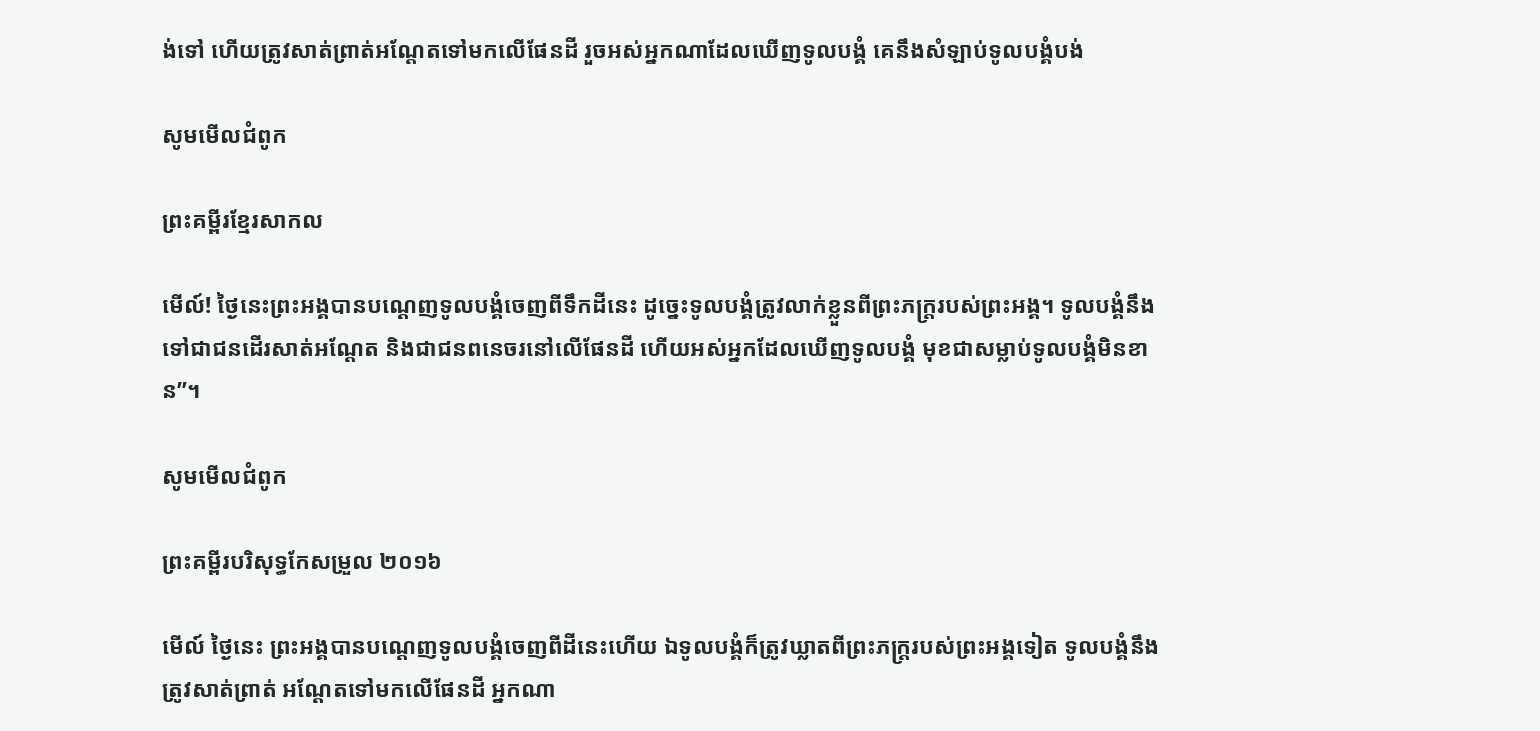ង់ទៅ ហើយត្រូវសាត់‌ព្រាត់អណ្តែតទៅមកលើផែនដី រួចអស់អ្នកណាដែលឃើញទូលបង្គំ គេនឹងសំឡាប់ទូលបង្គំបង់

សូមមើលជំពូក

ព្រះគម្ពីរខ្មែរសាកល

មើល៍! ថ្ងៃនេះព្រះអង្គបានបណ្ដេញទូលបង្គំចេញពីទឹកដីនេះ ដូច្នេះទូលបង្គំត្រូវលាក់ខ្លួនពីព្រះភក្ត្ររបស់ព្រះអង្គ។ ទូលបង្គំនឹងទៅជាជនដើរសាត់អណ្ដែត និងជាជនពនេចរនៅលើផែនដី ហើយអស់អ្នកដែលឃើញទូលបង្គំ មុខជាសម្លាប់ទូលបង្គំមិនខាន”។

សូមមើលជំពូក

ព្រះគម្ពីរបរិសុទ្ធកែសម្រួល ២០១៦

មើល៍ ថ្ងៃនេះ ព្រះ‌អង្គបានបណ្តេញទូល‌បង្គំចេញពីដីនេះហើយ ឯទូល‌បង្គំក៏ត្រូវឃ្លាតពីព្រះភក្ត្ររបស់ព្រះ‌អង្គទៀត ទូល‌បង្គំនឹងត្រូវសាត់‌ព្រាត់ អណ្ដែតទៅមកលើផែន‌ដី អ្នកណា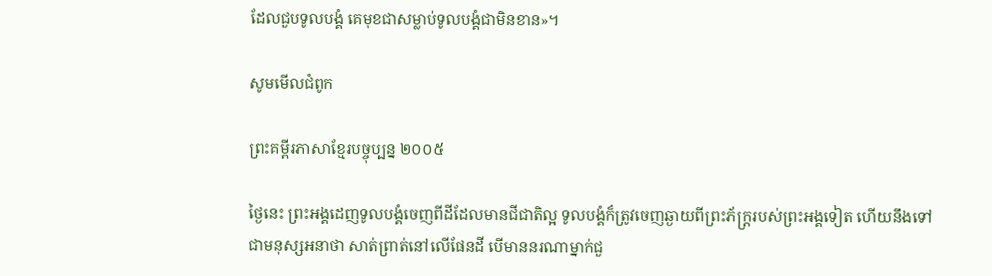ដែលជួបទូល‌បង្គំ គេមុខជាសម្លាប់ទូល‌បង្គំជាមិនខាន»។

សូមមើលជំពូក

ព្រះគម្ពីរភាសាខ្មែរបច្ចុប្បន្ន ២០០៥

ថ្ងៃនេះ ព្រះអង្គដេញទូលបង្គំចេញពីដីដែលមានជី‌ជាតិល្អ ទូលបង្គំក៏ត្រូវចេញឆ្ងាយពីព្រះ‌ភ័ក្ត្ររបស់ព្រះអង្គទៀត ហើយនឹងទៅជាមនុស្សអនាថា សាត់‌ព្រាត់នៅលើផែនដី បើមាននរណាម្នាក់ជួ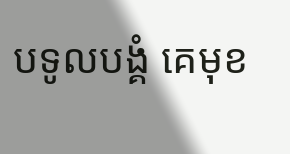បទូលបង្គំ គេមុខ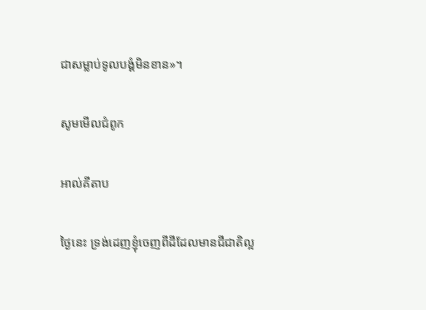ជាសម្លាប់ទូលបង្គំមិនខាន»។

សូមមើលជំពូក

អាល់គីតាប

ថ្ងៃនេះ ទ្រង់ដេញខ្ញុំចេញពីដីដែលមានជីជាតិល្អ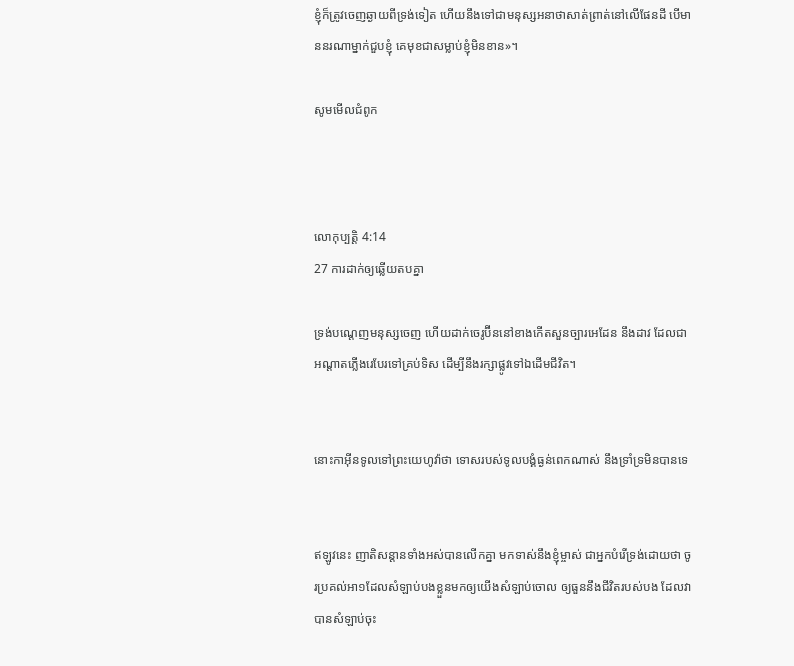ខ្ញុំក៏ត្រូវចេញឆ្ងាយពីទ្រង់ទៀត ហើយនឹងទៅជាមនុស្សអនាថាសាត់ព្រាត់នៅលើផែនដី បើមាននរណាម្នាក់ជួបខ្ញុំ គេមុខជាសម្លាប់ខ្ញុំមិនខាន»។

សូមមើលជំពូក



លោកុ‌ប្បត្តិ 4:14
27 ការដាក់ឲ្យឆ្លើយតបគ្នា

ទ្រង់បណ្តេញមនុស្សចេញ ហើយដាក់ចេរូប៊ីននៅខាងកើតសួន‌ច្បារអេដែន នឹងដាវ ដែលជាអណ្តាតភ្លើងរេបែរទៅគ្រប់ទិស ដើម្បីនឹងរក្សាផ្លូវទៅឯដើមជីវិត។


នោះកាអ៊ីនទូលទៅព្រះ‌យេហូវ៉ាថា ទោសរបស់ទូលបង្គំធ្ងន់ពេកណាស់ នឹងទ្រាំ‌ទ្រមិនបានទេ


ឥឡូវនេះ ញាតិ‌សន្តានទាំងអស់បានលើកគ្នា មកទាស់នឹងខ្ញុំម្ចាស់ ជាអ្នកបំរើទ្រង់ដោយថា ចូរប្រគល់អា១ដែលសំឡាប់បងខ្លួនមកឲ្យយើងសំឡាប់ចោល ឲ្យធួននឹងជីវិតរបស់បង ដែលវាបានសំឡាប់ចុះ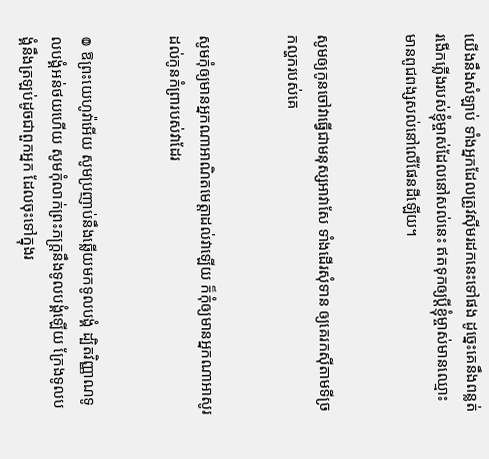យើងនឹងសំឡាប់ ទាំងអ្នកដែលត្រូវស៊ីមរដកនេះទៅផង ដូច្នេះគេនឹងពន្លត់រងើកភ្លើងរបស់ខ្ញុំម្ចាស់ដែលនៅសល់នេះ ឥតទុកឲ្យប្ដីខ្ញុំម្ចាស់មានឈ្មោះ មានពូជ‌ពង្សសល់នៅលើផែនដីឡើយ។


សូមឲ្យកូនចៅវាធ្វើជាមនុស្សអាវាសែ ទាំងដើរសុំទាន ឲ្យគេរកស៊ីតាមទីច្រកល្ហករបស់គេ


សូមកុំឲ្យមានអ្នកណាអាណិតមេត្តាដល់វាឡើយ ក៏កុំឲ្យមានអ្នកណាអាសូរដល់កូនកំព្រារបស់វាដែរ


៙ ឱព្រះ‌យេហូវ៉ាអើយ សូមប្រញាប់នឹងឆ្លើយមកទូលបង្គំ ដ្បិតវិញ្ញាណទូលបង្គំអន់‌ថយហើយ សូមកុំលាក់ព្រះ‌ភក្ត្រនឹងទូលបង្គំឡើយ ក្រែងទូលបង្គំនឹងត្រឡប់ដូចជាពួកអ្នក ដែលចុះទៅក្នុងរ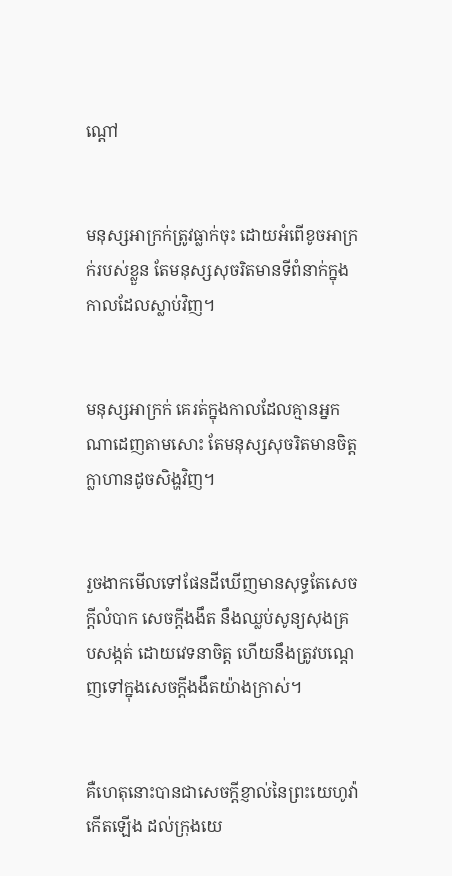ណ្តៅ


មនុស្សអាក្រក់ត្រូវធ្លាក់ចុះ ដោយអំពើខូចអាក្រក់របស់ខ្លួន តែមនុស្សសុចរិតមានទីពំនាក់ក្នុងកាលដែលស្លាប់វិញ។


មនុស្សអាក្រក់ គេរត់ក្នុងកាលដែលគ្មានអ្នកណាដេញតាមសោះ តែមនុស្សសុចរិតមានចិត្តក្លាហានដូចសិង្ហវិញ។


រួចងាកមើលទៅផែនដីឃើញមានសុទ្ធតែសេចក្ដីលំបាក សេចក្ដីងងឹត នឹងឈ្លប់សូន្យ‌សុងគ្របសង្កត់ ដោយវេទនាចិត្ត ហើយនឹងត្រូវបណ្តេញទៅក្នុងសេចក្ដីងងឹតយ៉ាងក្រាស់។


គឺហេតុនោះបានជាសេចក្ដីខ្ញាល់នៃព្រះ‌យេហូវ៉ាកើតឡើង ដល់ក្រុងយេ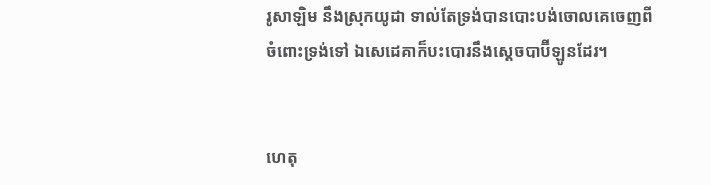រូ‌សាឡិម នឹងស្រុកយូដា ទាល់តែទ្រង់បានបោះ‌បង់ចោលគេចេញពីចំពោះទ្រង់ទៅ ឯសេដេគាក៏បះ‌បោរនឹងស្តេចបាប៊ីឡូនដែរ។


ហេតុ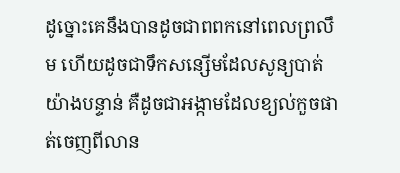ដូច្នោះគេនឹងបានដូចជាពពកនៅពេលព្រលឹម ហើយដូចជាទឹកសន្សើមដែលសូន្យបាត់យ៉ាងបន្ទាន់ គឺដូចជាអង្កាមដែលខ្យល់កួចផាត់ចេញពីលាន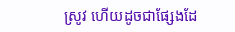ស្រូវ ហើយដូចជាផ្សែងដែ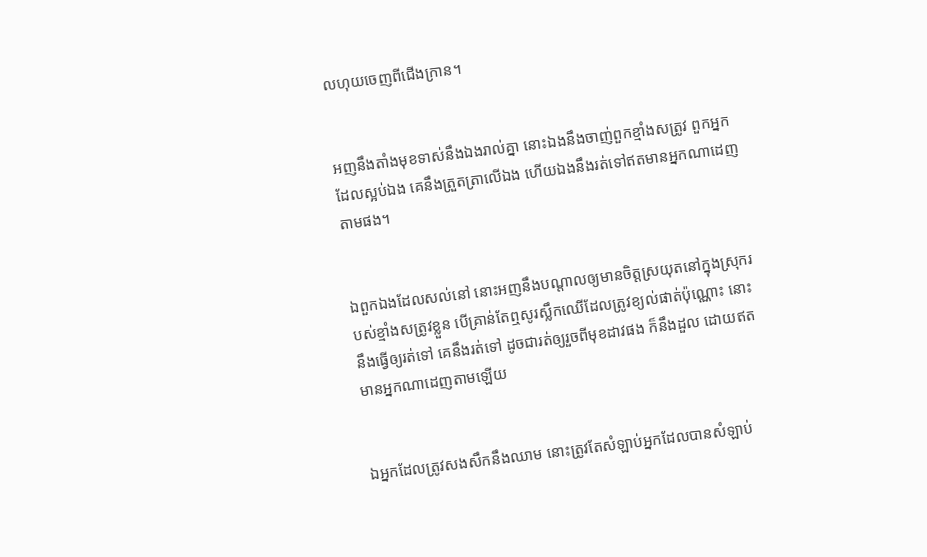លហុយចេញពីជើង‌ក្រាន។


អញនឹងតាំងមុខទាស់នឹងឯងរាល់គ្នា នោះឯងនឹងចាញ់ពួកខ្មាំងសត្រូវ ពួកអ្នកដែលស្អប់ឯង គេនឹងត្រួត‌ត្រាលើឯង ហើយឯងនឹងរត់ទៅឥតមានអ្នកណាដេញតាមផង។


ឯពួកឯងដែលសល់នៅ នោះអញនឹងបណ្តាលឲ្យមានចិត្តស្រយុតនៅក្នុងស្រុករបស់ខ្មាំងសត្រូវខ្លួន បើគ្រាន់តែឮសូរស្លឹកឈើដែលត្រូវខ្យល់ផាត់ប៉ុណ្ណោះ នោះនឹងធ្វើឲ្យរត់ទៅ គេនឹងរត់ទៅ ដូចជារត់ឲ្យរួចពីមុខដាវផង ក៏នឹងដួល ដោយឥតមានអ្នកណាដេញតាមឡើយ


ឯអ្នកដែលត្រូវសង‌សឹកនឹងឈាម នោះត្រូវតែសំឡាប់អ្នកដែលបានសំឡាប់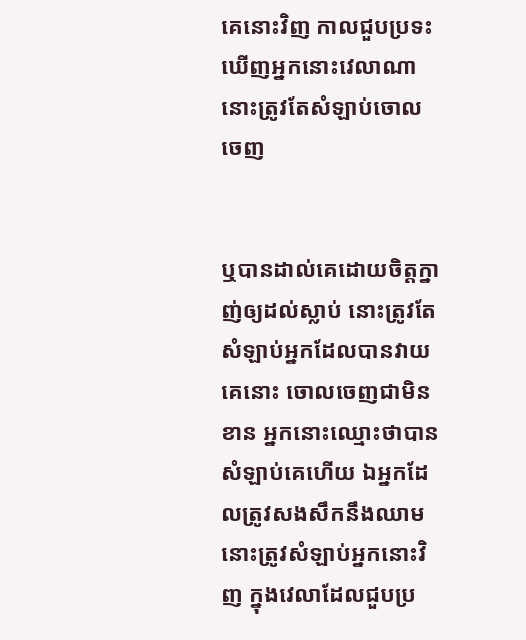គេនោះវិញ កាលជួបប្រទះឃើញអ្នកនោះវេលាណា នោះត្រូវតែសំឡាប់ចោលចេញ


ឬបានដាល់គេដោយចិត្តក្នាញ់ឲ្យដល់ស្លាប់ នោះត្រូវតែសំឡាប់អ្នកដែលបានវាយគេនោះ ចោលចេញជាមិនខាន អ្នកនោះឈ្មោះថាបានសំឡាប់គេហើយ ឯអ្នកដែលត្រូវសង‌សឹកនឹងឈាម នោះត្រូវសំឡាប់អ្នកនោះវិញ ក្នុងវេលាដែលជួបប្រ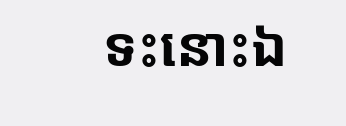ទះនោះឯ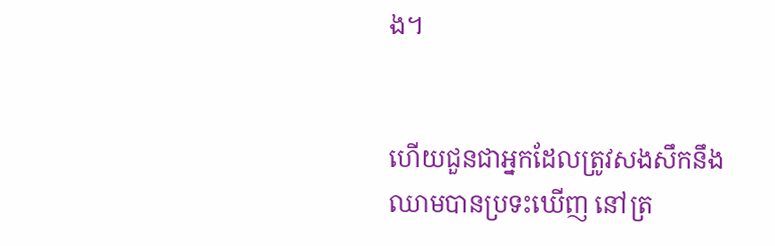ង។


ហើយជួនជាអ្នកដែលត្រូវសង‌សឹកនឹងឈាមបានប្រទះឃើញ នៅត្រ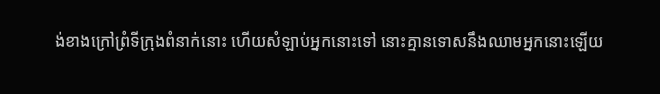ង់ខាងក្រៅព្រំទីក្រុងពំនាក់នោះ ហើយសំឡាប់អ្នកនោះទៅ នោះគ្មានទោសនឹងឈាមអ្នកនោះឡើយ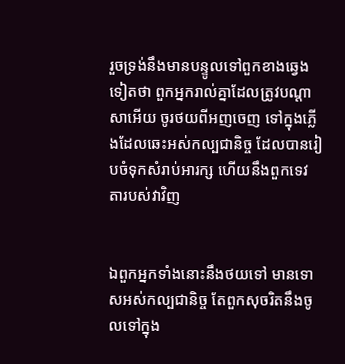រួចទ្រង់នឹងមានបន្ទូលទៅពួកខាងឆ្វេងទៀតថា ពួកអ្នករាល់គ្នាដែលត្រូវបណ្តាសាអើយ ចូរថយពីអញចេញ ទៅក្នុងភ្លើងដែលឆេះអស់‌កល្បជានិច្ច ដែលបានរៀបចំទុកសំរាប់អារក្ស ហើយនឹងពួកទេវតារបស់វាវិញ


ឯពួកអ្នកទាំងនោះនឹងថយទៅ មានទោសអស់‌កល្បជានិច្ច តែពួកសុចរិតនឹងចូលទៅក្នុង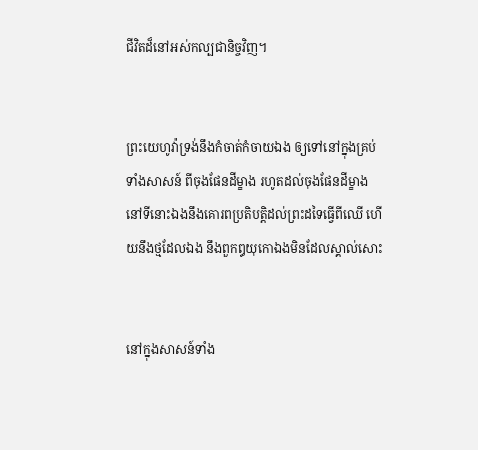ជីវិតដ៏នៅអស់កល្បជានិច្ចវិញ។


ព្រះ‌យេហូវ៉ាទ្រង់នឹងកំចាត់‌កំចាយឯង ឲ្យទៅនៅក្នុងគ្រប់ទាំងសាសន៍ ពីចុងផែនដីម្ខាង រហូតដល់ចុងផែនដីម្ខាង នៅទីនោះឯងនឹងគោរពប្រតិ‌បត្តិដល់ព្រះដទៃធ្វើពីឈើ ហើយនឹងថ្មដែលឯង នឹងពួកឰយុកោឯងមិនដែលស្គាល់សោះ


នៅក្នុងសាសន៍ទាំង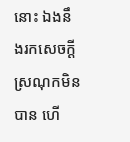នោះ ឯងនឹងរកសេចក្ដីស្រណុកមិនបាន ហើ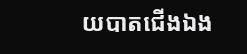យបាតជើងឯង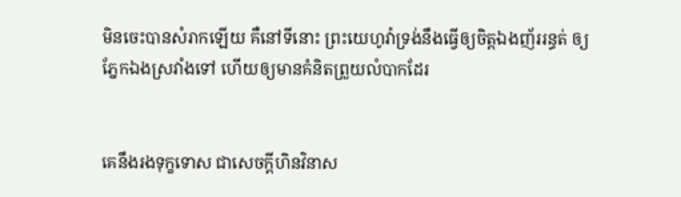មិនចេះបានសំរាកឡើយ គឺនៅទីនោះ ព្រះ‌យេហូវ៉ាទ្រង់នឹងធ្វើឲ្យចិត្តឯងញ័ររន្ធត់ ឲ្យភ្នែកឯងស្រវាំងទៅ ហើយឲ្យមានគំនិតព្រួយលំបាកដែរ


គេនឹងរងទុក្ខទោស ជាសេចក្ដីហិន‌វិនាស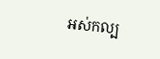អស់‌កល្ប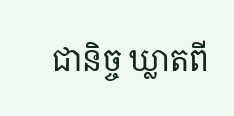ជានិច្ច ឃ្លាតពី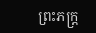ព្រះ‌ភក្ត្រ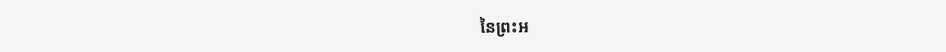នៃព្រះ‌អ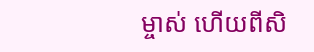ម្ចាស់ ហើយពីសិ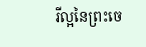រី‌ល្អនៃព្រះ‌ចេ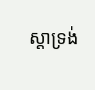ស្តាទ្រង់